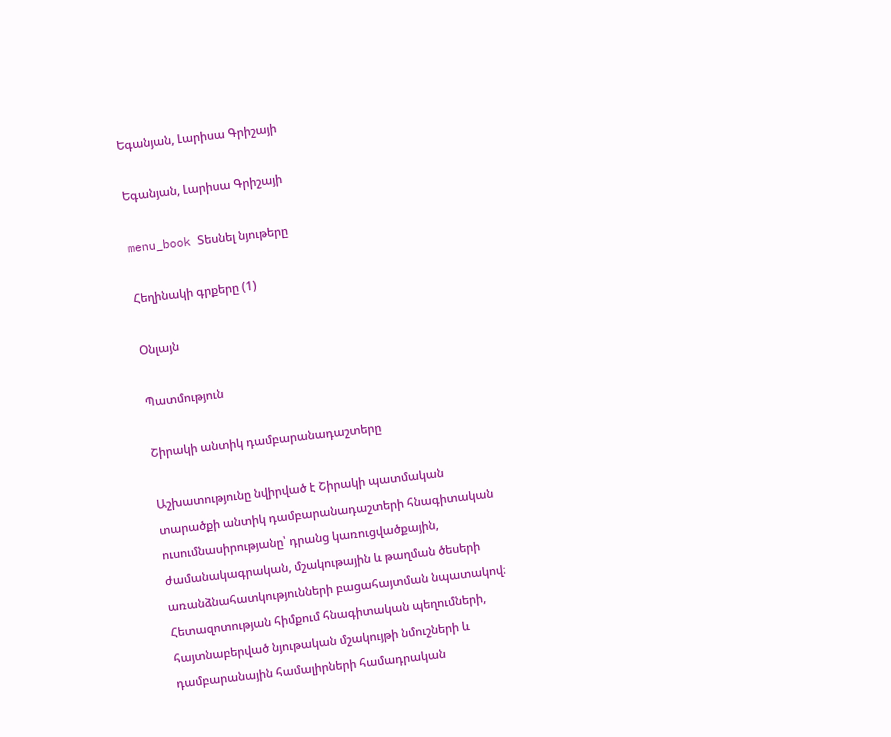Եգանյան, Լարիսա Գրիշայի

Եգանյան, Լարիսա Գրիշայի

menu_book Տեսնել նյութերը

Հեղինակի գրքերը (1)

Օնլայն

Պատմություն

Շիրակի անտիկ դամբարանադաշտերը

Աշխատությունը նվիրված է Շիրակի պատմական տարածքի անտիկ դամբարանադաշտերի հնագիտական ուսումնասիրությանը՝ դրանց կառուցվածքային, ժամանակագրական, մշակութային և թաղման ծեսերի առանձնահատկությունների բացահայտման նպատակով։ Հետազոտության հիմքում հնագիտական պեղումների, հայտնաբերված նյութական մշակույթի նմուշների և դամբարանային համալիրների համադրական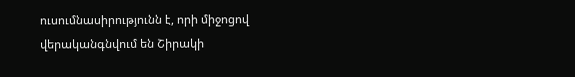ուսումնասիրությունն է, որի միջոցով վերականգնվում են Շիրակի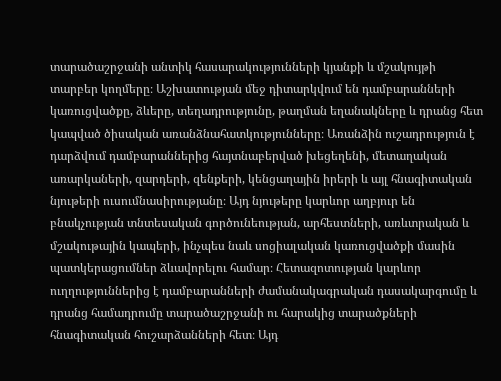տարածաշրջանի անտիկ հասարակությունների կյանքի և մշակույթի տարբեր կողմերը։ Աշխատության մեջ դիտարկվում են դամբարանների կառուցվածքը, ձևերը, տեղադրությունը, թաղման եղանակները և դրանց հետ կապված ծիսական առանձնահատկությունները։ Առանձին ուշադրություն է դարձվում դամբարաններից հայտնաբերված խեցեղենի, մետաղական առարկաների, զարդերի, զենքերի, կենցաղային իրերի և այլ հնագիտական նյութերի ուսումնասիրությանը։ Այդ նյութերը կարևոր աղբյուր են բնակչության տնտեսական գործունեության, արհեստների, առևտրական և մշակութային կապերի, ինչպես նաև սոցիալական կառուցվածքի մասին պատկերացումներ ձևավորելու համար։ Հետազոտության կարևոր ուղղություններից է դամբարանների ժամանակագրական դասակարգումը և դրանց համադրումը տարածաշրջանի ու հարակից տարածքների հնագիտական հուշարձանների հետ։ Այդ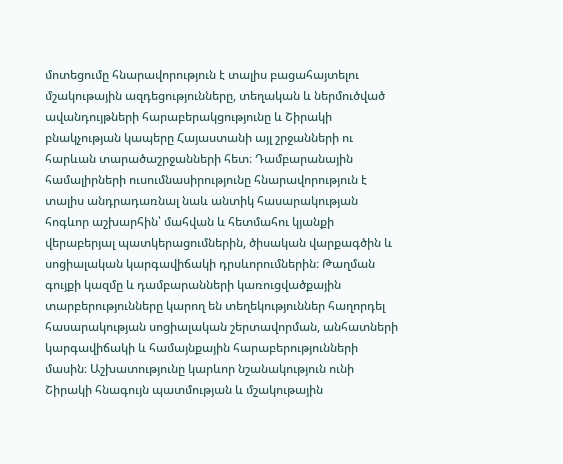մոտեցումը հնարավորություն է տալիս բացահայտելու մշակութային ազդեցությունները, տեղական և ներմուծված ավանդույթների հարաբերակցությունը և Շիրակի բնակչության կապերը Հայաստանի այլ շրջանների ու հարևան տարածաշրջանների հետ։ Դամբարանային համալիրների ուսումնասիրությունը հնարավորություն է տալիս անդրադառնալ նաև անտիկ հասարակության հոգևոր աշխարհին՝ մահվան և հետմահու կյանքի վերաբերյալ պատկերացումներին, ծիսական վարքագծին և սոցիալական կարգավիճակի դրսևորումներին։ Թաղման գույքի կազմը և դամբարանների կառուցվածքային տարբերությունները կարող են տեղեկություններ հաղորդել հասարակության սոցիալական շերտավորման, անհատների կարգավիճակի և համայնքային հարաբերությունների մասին։ Աշխատությունը կարևոր նշանակություն ունի Շիրակի հնագույն պատմության և մշակութային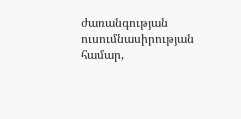ժառանգության ուսումնասիրության համար,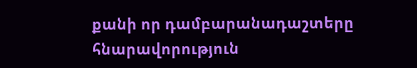քանի որ դամբարանադաշտերը հնարավորություն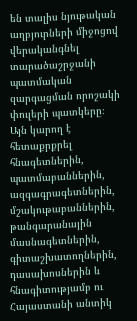են տալիս նյութական աղբյուրների միջոցով վերականգնել տարածաշրջանի պատմական զարգացման որոշակի փուլերի պատկերը։ Այն կարող է հետաքրքրել հնագետներին, պատմաբաններին, ազգագրագետներին, մշակութաբաններին, թանգարանային մասնագետներին, գիտաշխատողներին, դասախոսներին և հնագիտությամբ ու Հայաստանի անտիկ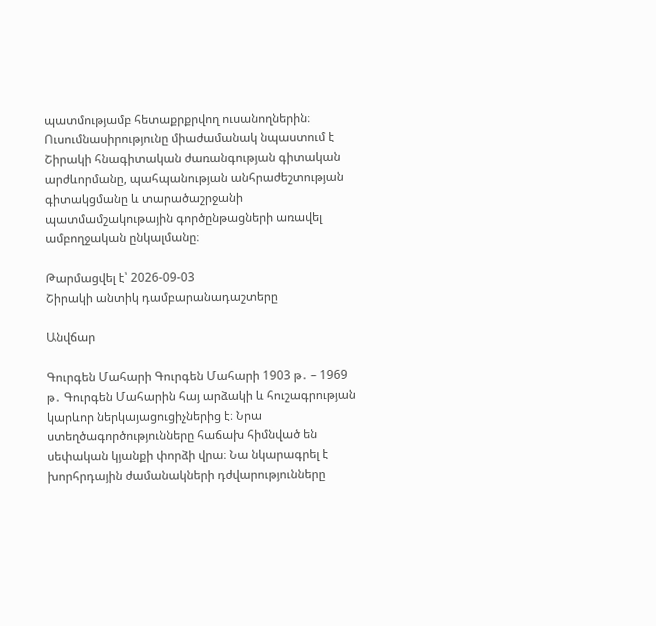պատմությամբ հետաքրքրվող ուսանողներին։ Ուսումնասիրությունը միաժամանակ նպաստում է Շիրակի հնագիտական ժառանգության գիտական արժևորմանը, պահպանության անհրաժեշտության գիտակցմանը և տարածաշրջանի պատմամշակութային գործընթացների առավել ամբողջական ընկալմանը։

Թարմացվել է՝ 2026-09-03
Շիրակի անտիկ դամբարանադաշտերը

Անվճար

Գուրգեն Մահարի Գուրգեն Մահարի 1903 թ․ – 1969 թ․ Գուրգեն Մահարին հայ արձակի և հուշագրության կարևոր ներկայացուցիչներից է։ Նրա ստեղծագործությունները հաճախ հիմնված են սեփական կյանքի փորձի վրա։ Նա նկարագրել է խորհրդային ժամանակների դժվարությունները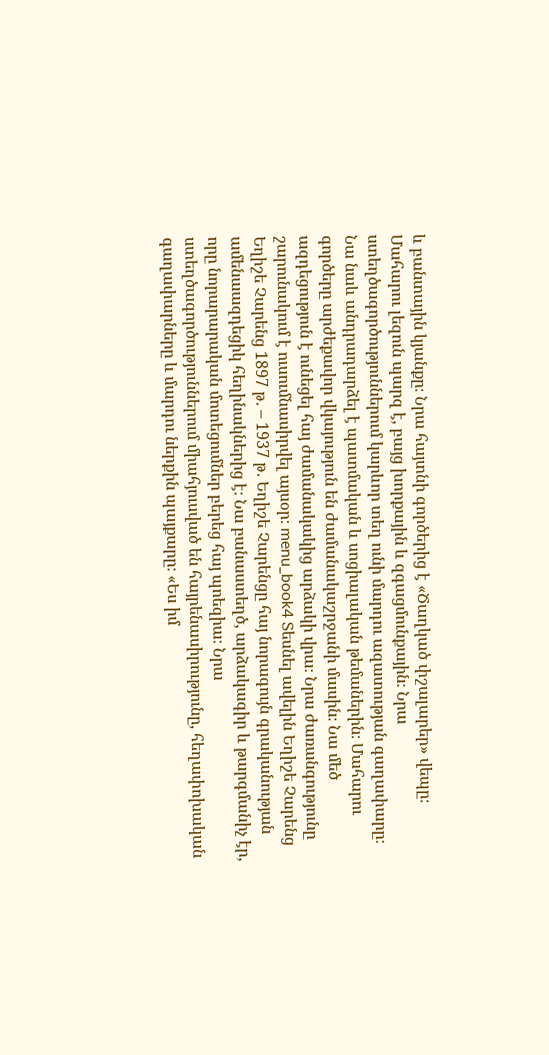և բանտային կյանքը։ Նրա հայտնի գործերից է «Ծաղկած փշալարեր» վեպը։ Մահարու լեզուն պարզ է, բայց խորքային և զգացմունքային։ Նրա ստեղծագործություններում կարևոր տեղ ունի մարդու ազատության գաղափարը։ Նա նաև անդրադարձել է պատմական և սոցիալական թեմաներին։ Մահարու գործերը արժեքավոր վկայություն են ժամանակաշրջանի մասին։ Նա մեծ ազդեցություն է ունեցել հայ ժամանակակից արձակի վրա։ Նրա ժառանգությունը շարունակում է ուսումնասիրվել այսօր։ menu_book4 Տեսնել ավելին Եղիշե Չարենց Եղիշե Չարենց 1897 թ․ – 1937 թ․ Եղիշե Չարենցը հայ նորագույն գրականության ամենաազդեցիկ հեղինակներից է։ Նա բանաստեղծ, արձակագիր և թարգմանիչ էր, որը նորարարական մոտեցումներ բերեց հայ պոեզիա։ Նրա ստեղծագործություններում միահյուսված են հայրենասիրությունը, հեղափոխական գաղափարները և մարդու ներքին պայքարը։ «Ես իմ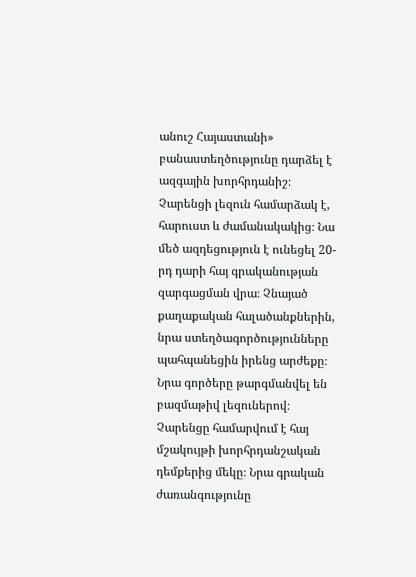անուշ Հայաստանի» բանաստեղծությունը դարձել է ազգային խորհրդանիշ։ Չարենցի լեզուն համարձակ է, հարուստ և ժամանակակից։ Նա մեծ ազդեցություն է ունեցել 20-րդ դարի հայ գրականության զարգացման վրա։ Չնայած քաղաքական հալածանքներին, նրա ստեղծագործությունները պահպանեցին իրենց արժեքը։ Նրա գործերը թարգմանվել են բազմաթիվ լեզուներով։ Չարենցը համարվում է հայ մշակույթի խորհրդանշական դեմքերից մեկը։ Նրա գրական ժառանգությունը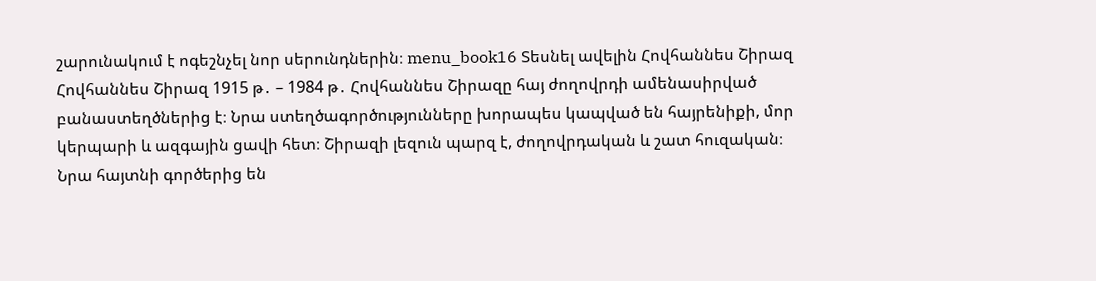շարունակում է ոգեշնչել նոր սերունդներին։ menu_book16 Տեսնել ավելին Հովհաննես Շիրազ Հովհաննես Շիրազ 1915 թ․ – 1984 թ․ Հովհաննես Շիրազը հայ ժողովրդի ամենասիրված բանաստեղծներից է։ Նրա ստեղծագործությունները խորապես կապված են հայրենիքի, մոր կերպարի և ազգային ցավի հետ։ Շիրազի լեզուն պարզ է, ժողովրդական և շատ հուզական։ Նրա հայտնի գործերից են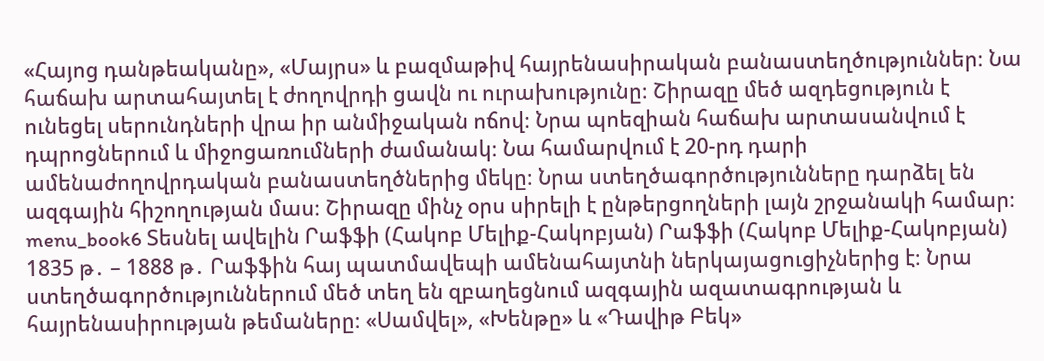«Հայոց դանթեականը», «Մայրս» և բազմաթիվ հայրենասիրական բանաստեղծություններ։ Նա հաճախ արտահայտել է ժողովրդի ցավն ու ուրախությունը։ Շիրազը մեծ ազդեցություն է ունեցել սերունդների վրա իր անմիջական ոճով։ Նրա պոեզիան հաճախ արտասանվում է դպրոցներում և միջոցառումների ժամանակ։ Նա համարվում է 20-րդ դարի ամենաժողովրդական բանաստեղծներից մեկը։ Նրա ստեղծագործությունները դարձել են ազգային հիշողության մաս։ Շիրազը մինչ օրս սիրելի է ընթերցողների լայն շրջանակի համար։ menu_book6 Տեսնել ավելին Րաֆֆի (Հակոբ Մելիք-Հակոբյան) Րաֆֆի (Հակոբ Մելիք-Հակոբյան) 1835 թ․ – 1888 թ․ Րաֆֆին հայ պատմավեպի ամենահայտնի ներկայացուցիչներից է։ Նրա ստեղծագործություններում մեծ տեղ են զբաղեցնում ազգային ազատագրության և հայրենասիրության թեմաները։ «Սամվել», «Խենթը» և «Դավիթ Բեկ»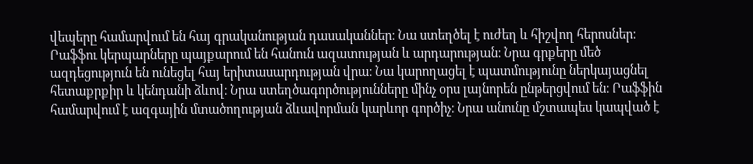վեպերը համարվում են հայ գրականության դասականներ։ Նա ստեղծել է ուժեղ և հիշվող հերոսներ։ Րաֆֆու կերպարները պայքարում են հանուն ազատության և արդարության։ Նրա գրքերը մեծ ազդեցություն են ունեցել հայ երիտասարդության վրա։ Նա կարողացել է պատմությունը ներկայացնել հետաքրքիր և կենդանի ձևով։ Նրա ստեղծագործությունները մինչ օրս լայնորեն ընթերցվում են։ Րաֆֆին համարվում է ազգային մտածողության ձևավորման կարևոր գործիչ։ Նրա անունը մշտապես կապված է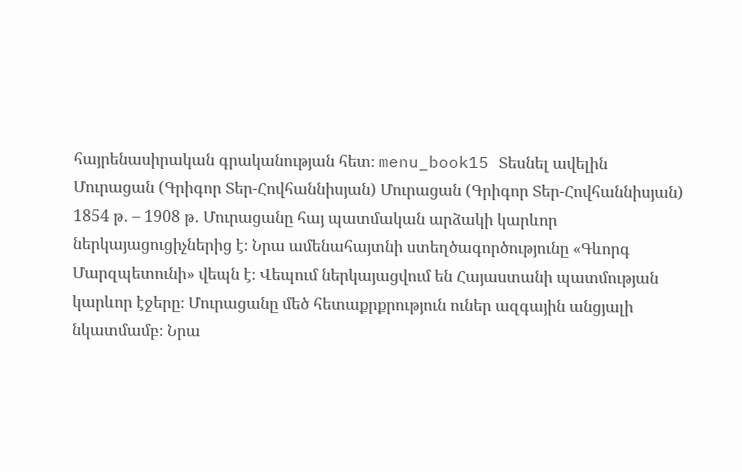հայրենասիրական գրականության հետ։ menu_book15 Տեսնել ավելին Մուրացան (Գրիգոր Տեր-Հովհաննիսյան) Մուրացան (Գրիգոր Տեր-Հովհաննիսյան) 1854 թ․ – 1908 թ․ Մուրացանը հայ պատմական արձակի կարևոր ներկայացուցիչներից է։ Նրա ամենահայտնի ստեղծագործությունը «Գևորգ Մարզպետունի» վեպն է։ Վեպում ներկայացվում են Հայաստանի պատմության կարևոր էջերը։ Մուրացանը մեծ հետաքրքրություն ուներ ազգային անցյալի նկատմամբ։ Նրա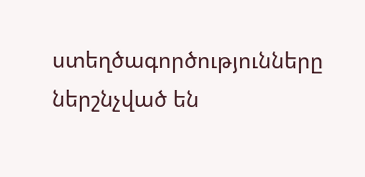ստեղծագործությունները ներշնչված են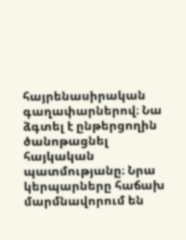հայրենասիրական գաղափարներով։ Նա ձգտել է ընթերցողին ծանոթացնել հայկական պատմությանը։ Նրա կերպարները հաճախ մարմնավորում են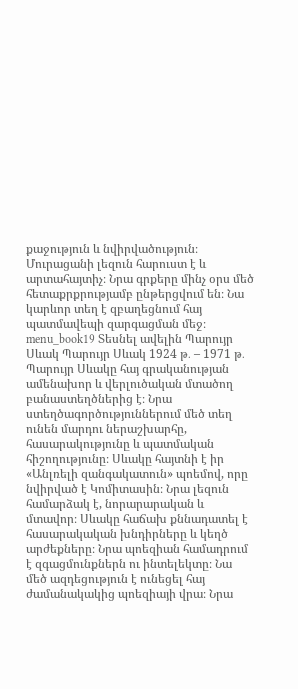քաջություն և նվիրվածություն։ Մուրացանի լեզուն հարուստ է և արտահայտիչ։ Նրա գրքերը մինչ օրս մեծ հետաքրքրությամբ ընթերցվում են։ Նա կարևոր տեղ է զբաղեցնում հայ պատմավեպի զարգացման մեջ։ menu_book19 Տեսնել ավելին Պարույր Սևակ Պարույր Սևակ 1924 թ․ – 1971 թ․ Պարույր Սևակը հայ գրականության ամենախոր և վերլուծական մտածող բանաստեղծներից է։ Նրա ստեղծագործություններում մեծ տեղ ունեն մարդու ներաշխարհը, հասարակությունը և պատմական հիշողությունը։ Սևակը հայտնի է իր «Անլռելի զանգակատուն» պոեմով, որը նվիրված է Կոմիտասին։ Նրա լեզուն համարձակ է, նորարարական և մտավոր։ Սևակը հաճախ քննադատել է հասարակական խնդիրները և կեղծ արժեքները։ Նրա պոեզիան համադրում է զգացմունքներն ու ինտելեկտը։ Նա մեծ ազդեցություն է ունեցել հայ ժամանակակից պոեզիայի վրա։ Նրա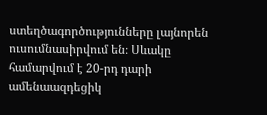ստեղծագործությունները լայնորեն ուսումնասիրվում են։ Սևակը համարվում է 20-րդ դարի ամենաազդեցիկ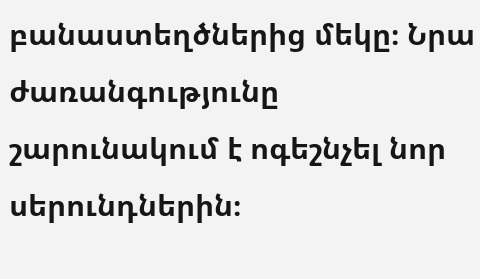բանաստեղծներից մեկը։ Նրա ժառանգությունը շարունակում է ոգեշնչել նոր սերունդներին։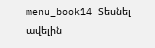menu_book14 Տեսնել ավելին